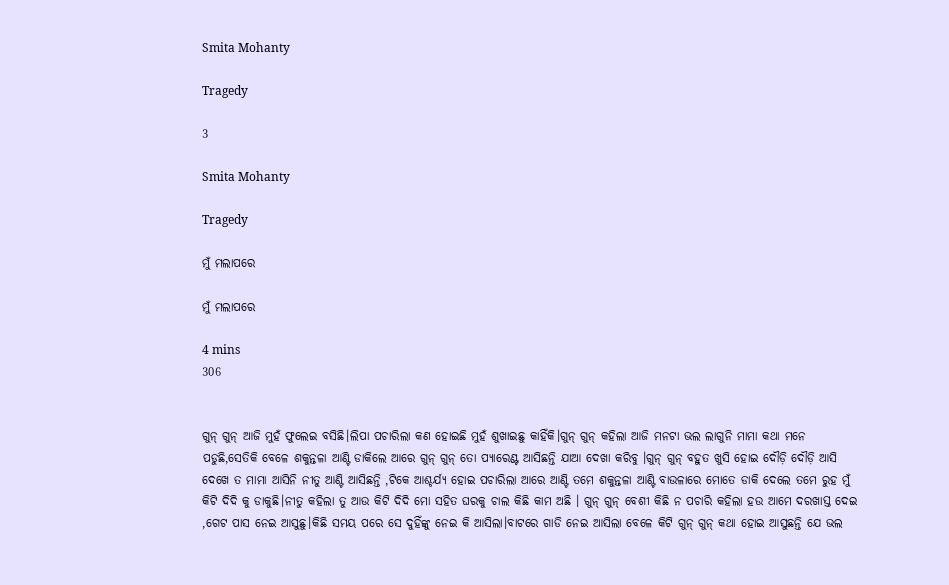Smita Mohanty

Tragedy

3

Smita Mohanty

Tragedy

ମୁଁ ମଲାପରେ

ମୁଁ ମଲାପରେ

4 mins
306


ଗୁନ୍ ଗୁନ୍ ଆଜି ମୁହଁ ଫୁଲେଇ ବସିଛି।ଲିପା ପଚାରିଲା କଣ ହୋଇଛି ମୁହଁ ଶୁଖାଇଛୁ କାହିଁକି।ଗୁନ୍ ଗୁନ୍ କହିଲା ଆଜି ମନଟା ଭଲ ଲାଗୁନି ମାମା କଥା ମନେ ପଡୁଛି,ସେତିକି ବେଳେ ଶକୁନ୍ତଳା ଆଣ୍ଟି ଡାକିଲେ ଆରେ ଗୁନ୍ ଗୁନ୍ ତୋ ପ୍ୟାରେଣ୍ଟ ଆସିଛନ୍ତି ଯାଆ ଦେଖା କରିବୁ ।ଗୁନ୍ ଗୁନ୍ ବହୁତ ଖୁସି ହୋଇ ଦୌଡ଼ି ଦୌଡ଼ି ଆସି ଦେଖେ ତ ମାମା ଆସିନି ନୀତୁ ଆଣ୍ଟି ଆସିଛନ୍ତି ,ଟିକେ ଆଶ୍ଚର୍ଯ୍ୟ ହୋଇ ପଚାରିଲା ଆରେ ଆଣ୍ଟି ତମେ ଶକୁନ୍ତଳା ଆଣ୍ଟି ବାଉଳାରେ ମୋତେ ଡାକି ଦେଲେ ତମେ ରୁହ ମୁଁ କିଟି ଦିଦି କୁ ଡାକୁଛି।ନୀତୁ କହିଲା ତୁ ଆଉ କିଟି ଦିଦି ମୋ ସହିତ ଘରକୁ ଚାଲ କିଛି କାମ ଅଛି । ଗୁନ୍ ଗୁନ୍ ବେଶୀ କିଛି ନ ପଚାରି କହିଲା ହଉ ଆମେ ଦରଖାସ୍ତ ଦେଇ ,ଗେଟ ପାସ ନେଇ ଆସୁଛୁ।କିଛି ସମୟ ପରେ ସେ ଦୁହିଁଙ୍କୁ ନେଇ କି ଆସିଲା।ବାଟରେ ଗାଡି ନେଇ ଆସିଲା ବେଳେ କିଟି ଗୁନ୍ ଗୁନ୍ କଥା ହୋଇ ଆସୁଛନ୍ତି ଯେ ଭଲ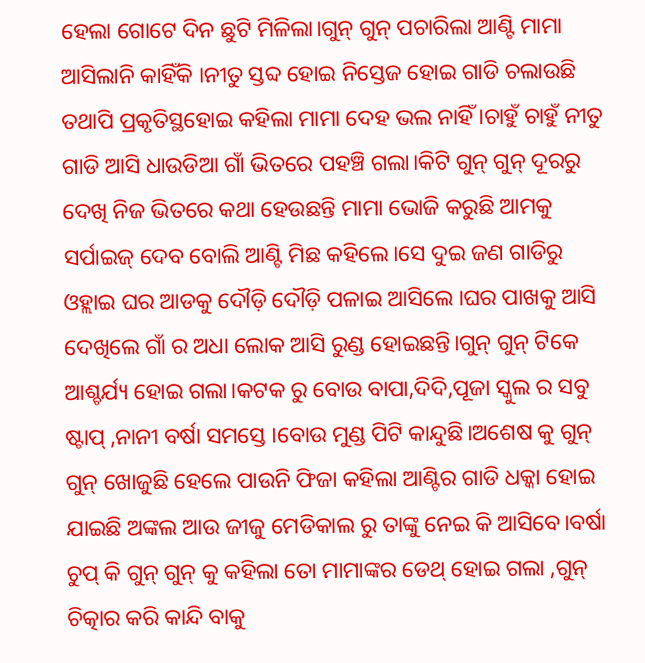ହେଲା ଗୋଟେ ଦିନ ଛୁଟି ମିଳିଲା।ଗୁନ୍ ଗୁନ୍ ପଚାରିଲା ଆଣ୍ଟି ମାମା ଆସିଲାନି କାହିଁକି ।ନୀତୁ ସ୍ତବ୍ଦ ହୋଇ ନିସ୍ତେଜ ହୋଇ ଗାଡି ଚଲାଉଛି ତଥାପି ପ୍ରକୃତିସ୍ଥହୋଇ କହିଲା ମାମା ଦେହ ଭଲ ନାହିଁ ।ଚାହୁଁ ଚାହୁଁ ନୀତୁ ଗାଡି ଆସି ଧାଉଡିଆ ଗାଁ ଭିତରେ ପହଞ୍ଚି ଗଲା।କିଟି ଗୁନ୍ ଗୁନ୍ ଦୂରରୁ ଦେଖି ନିଜ ଭିତରେ କଥା ହେଉଛନ୍ତି ମାମା ଭୋଜି କରୁଛି ଆମକୁ ସର୍ପାଇଜ୍ ଦେବ ବୋଲି ଆଣ୍ଟି ମିଛ କହିଲେ।ସେ ଦୁଇ ଜଣ ଗାଡିରୁ ଓହ୍ଲାଇ ଘର ଆଡକୁ ଦୌଡ଼ି ଦୌଡ଼ି ପଳାଇ ଆସିଲେ ।ଘର ପାଖକୁ ଆସି ଦେଖିଲେ ଗାଁ ର ଅଧା ଲୋକ ଆସି ରୁଣ୍ଡ ହୋଇଛନ୍ତି।ଗୁନ୍ ଗୁନ୍ ଟିକେ ଆଶ୍ଚର୍ଯ୍ୟ ହୋଇ ଗଲା।କଟକ ରୁ ବୋଉ ବାପା,ଦିଦି,ପୂଜା ସ୍କୁଲ ର ସବୁ ଷ୍ଟାପ୍ ,ନାନୀ ବର୍ଷା ସମସ୍ତେ ।ବୋଉ ମୁଣ୍ଡ ପିଟି କାନ୍ଦୁଛି।ଅଶେଷ କୁ ଗୁନ୍ ଗୁନ୍ ଖୋଜୁଛି ହେଲେ ପାଉନି ଫିଜା କହିଲା ଆଣ୍ଟିର ଗାଡି ଧକ୍କା ହୋଇ ଯାଇଛି ଅଙ୍କଲ ଆଉ ଜୀଜୁ ମେଡିକାଲ ରୁ ତାଙ୍କୁ ନେଇ କି ଆସିବେ।ବର୍ଷା ଚୁପ୍ କି ଗୁନ୍ ଗୁନ୍ କୁ କହିଲା ତୋ ମାମାଙ୍କର ଡେଥ୍ ହୋଇ ଗଲା ,ଗୁନ୍ ଚିତ୍କାର କରି କାନ୍ଦି ବାକୁ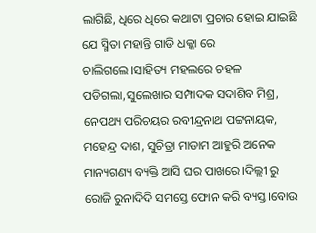ଲାଗିଛି, ଧିରେ ଧିରେ କଥାଟା ପ୍ରଚାର ହୋଇ ଯାଇଛି ଯେ ସ୍ମିତା ମହାନ୍ତି ଗାଡି ଧକ୍କା ରେ ଚାଲିଗଲେ।ସାହିତ୍ୟ ମହଲରେ ଚହଳ ପଡିଗଲା,ସୁଲେଖାର ସମ୍ପାଦକ ସଦାଶିବ ମିଶ୍ର, ନେପଥ୍ୟ ପରିଚୟର ରବୀନ୍ଦ୍ରନାଥ ପଟ୍ଟନାୟକ, ମହେନ୍ଦ୍ର ଦାଶ, ସୁଚିତ୍ରା ମାଡାମ ଆହୁରି ଅନେକ ମାନ୍ୟଗଣ୍ୟ ବ୍ୟକ୍ତି ଆସି ଘର ପାଖରେ।ଦିଲ୍ଲୀ ରୁ ରୋଜି ରୁନାଦିଦି ସମସ୍ତେ ଫୋନ କରି ବ୍ୟସ୍ତ।ବୋଉ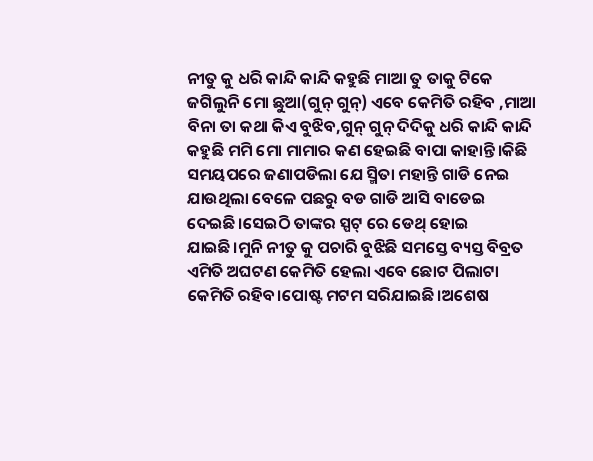ନୀତୁ କୁ ଧରି କାନ୍ଦି କାନ୍ଦି କହୁଛି ମାଆ ତୁ ତାକୁ ଟିକେ ଜଗିଲୁନି ମୋ ଛୁଆ(ଗୁନ୍ ଗୁନ୍) ଏବେ କେମିତି ରହିବ ,ମାଆ ବିନା ତା କଥା କିଏ ବୁଝିବ,ଗୁନ୍ ଗୁନ୍ ଦିଦିକୁ ଧରି କାନ୍ଦି କାନ୍ଦି କହୁଛି ମମି ମୋ ମାମାର କଣ ହେଇଛି ବାପା କାହାନ୍ତି।କିଛି ସମୟପରେ ଜଣାପଡିଲା ଯେ ସ୍ମିତା ମହାନ୍ତି ଗାଡି ନେଇ ଯାଉଥିଲା ବେଳେ ପଛରୁ ବଡ ଗାଡି ଆସି ବାଡେଇ ଦେଇଛି।ସେଇଠି ତାଙ୍କର ସ୍ପଟ୍ ରେ ଡେଥ୍ ହୋଇ ଯାଇଛି।ମୁନି ନୀତୁ କୁ ପଚାରି ବୁଝିଛି ସମସ୍ତେ ବ୍ୟସ୍ତ ବିବ୍ରତ ଏମିତି ଅଘଟଣ କେମିତି ହେଲା ଏବେ ଛୋଟ ପିଲାଟା କେମିତି ରହିବ।ପୋଷ୍ଟ ମଟମ ସରିଯାଇଛି।ଅଶେଷ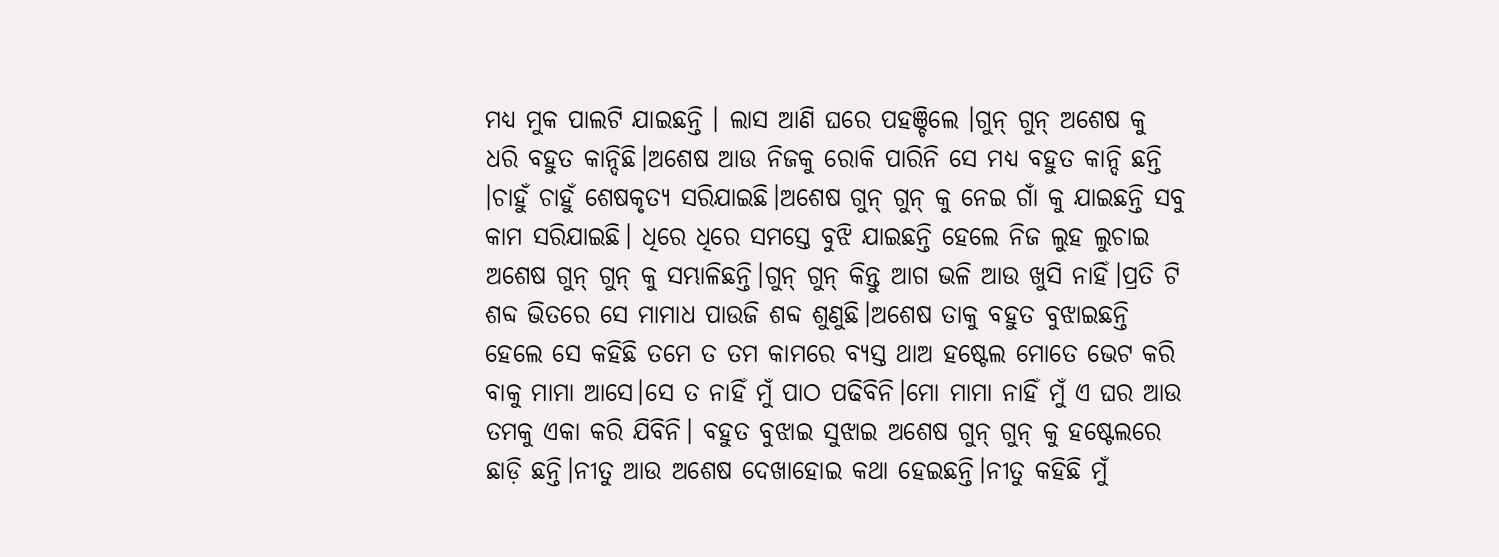ମଧ୍ୟ ମୁକ ପାଲଟି ଯାଇଛନ୍ତି । ଲାସ ଆଣି ଘରେ ପହଞ୍ଚିଲେ ।ଗୁନ୍ ଗୁନ୍ ଅଶେଷ କୁ ଧରି ବହୁତ କାନ୍ଦିଛି।ଅଶେଷ ଆଉ ନିଜକୁ ରୋକି ପାରିନି ସେ ମଧ୍ୟ ବହୁତ କାନ୍ଦି ଛନ୍ତି ।ଚାହୁଁ ଚାହୁଁ ଶେଷକୃତ୍ୟ ସରିଯାଇଛି।ଅଶେଷ ଗୁନ୍ ଗୁନ୍ କୁ ନେଇ ଗାଁ କୁ ଯାଇଛନ୍ତି ସବୁ କାମ ସରିଯାଇଛି। ଧିରେ ଧିରେ ସମସ୍ତେ ବୁଝି ଯାଇଛନ୍ତି ହେଲେ ନିଜ ଲୁହ ଲୁଚାଇ ଅଶେଷ ଗୁନ୍ ଗୁନ୍ କୁ ସମ୍ଭାଳିଛନ୍ତି।ଗୁନ୍ ଗୁନ୍ କିନ୍ତୁ ଆଗ ଭଳି ଆଉ ଖୁସି ନାହିଁ।ପ୍ରତି ଟି ଶବ୍ଦ ଭିତରେ ସେ ମାମାଧ ପାଉଜି ଶବ୍ଦ ଶୁଣୁଛି।ଅଶେଷ ତାକୁ ବହୁତ ବୁଝାଇଛନ୍ତି ହେଲେ ସେ କହିଛି ତମେ ତ ତମ କାମରେ ବ୍ୟସ୍ତ ଥାଅ ହଷ୍ଟେଲ ମୋତେ ଭେଟ କରି ବାକୁ ମାମା ଆସେ।ସେ ତ ନାହିଁ ମୁଁ ପାଠ ପଢିବିନି।ମୋ ମାମା ନାହିଁ ମୁଁ ଏ ଘର ଆଉ ତମକୁ ଏକା କରି ଯିବିନି। ବହୁତ ବୁଝାଇ ସୁଝାଇ ଅଶେଷ ଗୁନ୍ ଗୁନ୍ କୁ ହଷ୍ଟେଲରେ ଛାଡ଼ି ଛନ୍ତି।ନୀତୁ ଆଉ ଅଶେଷ ଦେଖାହୋଇ କଥା ହେଇଛନ୍ତି।ନୀତୁ କହିଛି ମୁଁ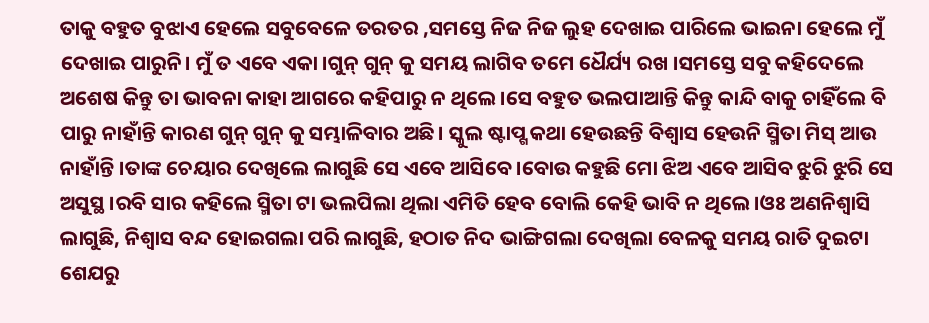ତାକୁ ବହୁତ ବୁଝାଏ ହେଲେ ସବୁବେଳେ ତରତର ,ସମସ୍ତେ ନିଜ ନିଜ ଲୁହ ଦେଖାଇ ପାରିଲେ ଭାଇନା ହେଲେ ମୁଁ ଦେଖାଇ ପାରୁନି। ମୁଁ ତ ଏବେ ଏକା ।ଗୁନ୍ ଗୁନ୍ କୁ ସମୟ ଲାଗିବ ତମେ ଧୈର୍ଯ୍ୟ ରଖ ।ସମସ୍ତେ ସବୁ କହିଦେଲେ ଅଶେଷ କିନ୍ତୁ ତା ଭାବନା କାହା ଆଗରେ କହିପାରୁ ନ ଥିଲେ।ସେ ବହୁତ ଭଲପାଆନ୍ତି କିନ୍ତୁ କାନ୍ଦି ବାକୁ ଚାହିଁଲେ ବି ପାରୁ ନାହାଁନ୍ତି କାରଣ ଗୁନ୍ ଗୁନ୍ କୁ ସମ୍ଭାଳିବାର ଅଛି। ସ୍କୁଲ ଷ୍ଟାପ୍ଗ କଥା ହେଉଛନ୍ତି ବିଶ୍ୱାସ ହେଉନି ସ୍ମିତା ମିସ୍ ଆଉ ନାହାଁନ୍ତି ।ତାଙ୍କ ଚେୟାର ଦେଖିଲେ ଲାଗୁଛି ସେ ଏବେ ଆସିବେ।ବୋଉ କହୁଛି ମୋ ଝିଅ ଏବେ ଆସିବ ଝୁରି ଝୁରି ସେ ଅସୁସ୍ଥ ।ରବି ସାର କହିଲେ ସ୍ମିତା ଟା ଭଲପିଲା ଥିଲା ଏମିତି ହେବ ବୋଲି କେହି ଭାବି ନ ଥିଲେ।ଓଃ ଅଣନିଶ୍ଵାସି ଲାଗୁଛି, ନିଶ୍ୱାସ ବନ୍ଦ ହୋଇଗଲା ପରି ଲାଗୁଛି, ହଠାତ ନିଦ ଭାଙ୍ଗିଗଲା ଦେଖିଲା ବେଳକୁ ସମୟ ରାତି ଦୁଇଟା ଶେଯରୁ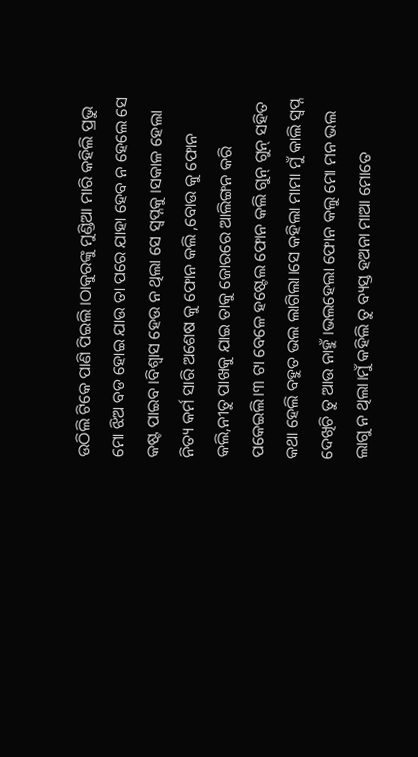ଉଠିଲି ଟିକେ ପାଣି ପିଇଲି ।ଠାକୁରଙ୍କୁ ମୁଣ୍ଡିଆ ମାରି କହିଲି ପ୍ରଭୁ ମୋ ଝିଅ ବଡ ହୋଇ ଯାଉ ତା ପରେ ଯାହା ହେବ ନ ହେଲେ ସେ କଷ୍ଟ ପାଇବ ।ବିଶ୍ୱାସ ହେଉ ନ ଥିଲା ସେ ସ୍ବପ୍ନକୁ ।ସକାଳ ହେଲା ନିତ୍ୟ କର୍ମ ସାରି ଅଶେଷ କୁ ଫୋନ କଲି ,ବୋଉ କୁ ଫୋନ କଲି,ନୀତୁ ପାଖକୁ ଯାଇ ତାକୁ ଜୋରରେ ଆଲିଙ୍ଗନ କରି ପକେଇଲି।୩ ଟା ବେଳେ ହଷ୍ଟେଲ ଫୋନ କଲି ଗୁନ୍ ଗୁନ୍ ସହିତ କଥା ହେଲି ବହୁତ ଭଲ ଲାଗିଲା।ସେ କହିଲା ମାମା ମୁଁ କାଲି ସ୍ବପ୍ନ ଦେଖିଚି ତୁ ଆଉ ନାହୁଁ ।ଭଲହେଲା ଫୋନ କଲୁ ମୋ ମନ ଭଲ ଲାଗୁ ନ ଥିଲା।ମୁଁ କହିଲି ତୁ ବ୍ୟସ୍ତ ହଅନା ମାଆ ମୋତେ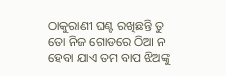ଠାକୁରାଣୀ ଘଣ୍ଟ ରଖିଛନ୍ତି ତୁ ତୋ ନିଜ ଗୋଡରେ ଠିଆ ନ ହେବା ଯାଏ ତମ ବାପ ଝିଅଙ୍କୁ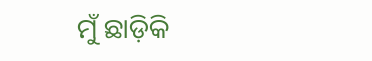ମୁଁ ଛାଡ଼ିକି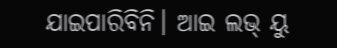ଯାଇପାରିବିନି। ଆଇ ଲଭ୍ ୟୁ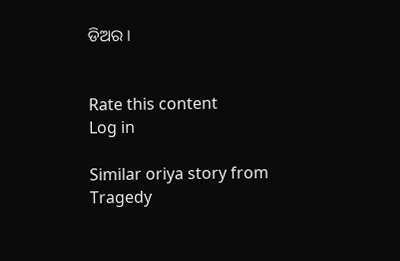ଡିଅର ।


Rate this content
Log in

Similar oriya story from Tragedy